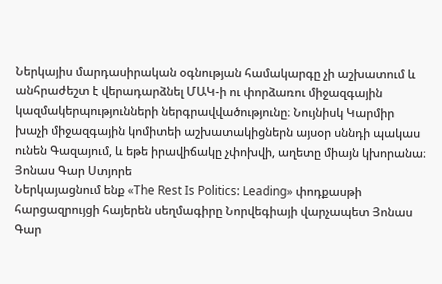Ներկայիս մարդասիրական օգնության համակարգը չի աշխատում և անհրաժեշտ է վերադարձնել ՄԱԿ‑ի ու փորձառու միջազգային կազմակերպությունների ներգրավվածությունը։ Նույնիսկ Կարմիր խաչի միջազգային կոմիտեի աշխատակիցներն այսօր սննդի պակաս ունեն Գազայում, և եթե իրավիճակը չփոխվի, աղետը միայն կխորանա։
Յոնաս Գար Ստյորե
Ներկայացնում ենք «The Rest Is Politics: Leading» փոդքասթի հարցազրույցի հայերեն սեղմագիրը Նորվեգիայի վարչապետ Յոնաս Գար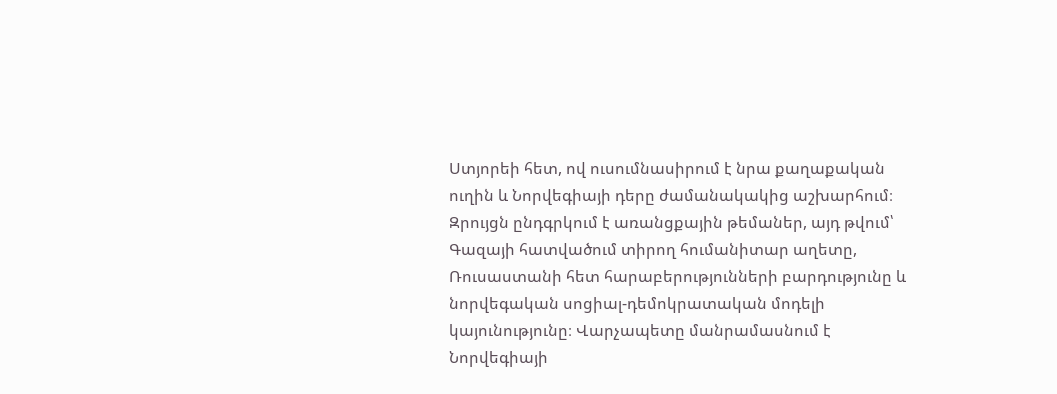Ստյորեի հետ, ով ուսումնասիրում է նրա քաղաքական ուղին և Նորվեգիայի դերը ժամանակակից աշխարհում։ Զրույցն ընդգրկում է առանցքային թեմաներ, այդ թվում՝ Գազայի հատվածում տիրող հումանիտար աղետը, Ռուսաստանի հետ հարաբերությունների բարդությունը և նորվեգական սոցիալ-դեմոկրատական մոդելի կայունությունը։ Վարչապետը մանրամասնում է Նորվեգիայի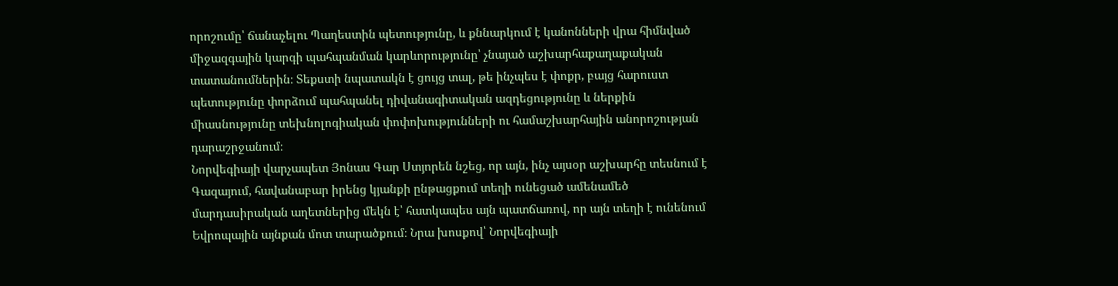որոշումը՝ ճանաչելու Պաղեստին պետությունը, և քննարկում է կանոնների վրա հիմնված միջազգային կարգի պահպանման կարևորությունը՝ չնայած աշխարհաքաղաքական տատանումներին։ Տեքստի նպատակն է ցույց տալ, թե ինչպես է փոքր, բայց հարուստ պետությունը փորձում պահպանել դիվանագիտական ազդեցությունը և ներքին միասնությունը տեխնոլոգիական փոփոխությունների ու համաշխարհային անորոշության դարաշրջանում։
Նորվեգիայի վարչապետ Յոնաս Գար Ստյորեն նշեց, որ այն, ինչ այսօր աշխարհը տեսնում է Գազայում, հավանաբար իրենց կյանքի ընթացքում տեղի ունեցած ամենամեծ մարդասիրական աղետներից մեկն է՝ հատկապես այն պատճառով, որ այն տեղի է ունենում Եվրոպային այնքան մոտ տարածքում։ Նրա խոսքով՝ Նորվեգիայի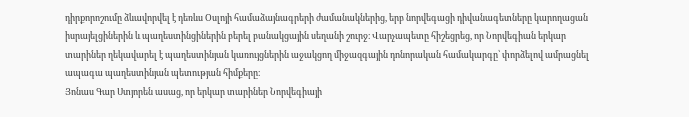դիրքորոշումը ձևավորվել է դեռևս Օսլոյի համաձայնագրերի ժամանակներից, երբ նորվեգացի դիվանագետները կարողացան իսրայելցիներին և պաղեստինցիներին բերել բանակցային սեղանի շուրջ։ Վարչապետը հիշեցրեց, որ Նորվեգիան երկար տարիներ ղեկավարել է պաղեստինյան կառույցներին աջակցող միջազգային դոնորական համակարգը՝ փորձելով ամրացնել ապագա պաղեստինյան պետության հիմքերը։
Յոնաս Գար Ստյորեն ասաց, որ երկար տարիներ Նորվեգիայի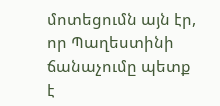մոտեցումն այն էր, որ Պաղեստինի ճանաչումը պետք է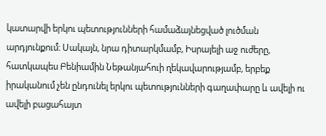կատարվի երկու պետությունների համաձայնեցված լուծման արդյունքում։ Սակայն, նրա դիտարկմամբ, Իսրայելի աջ ուժերը, հատկապես Բենիամին Նեթանյահուի ղեկավարությամբ, երբեք իրականում չեն ընդունել երկու պետությունների գաղափարը և ավելի ու ավելի բացահայտ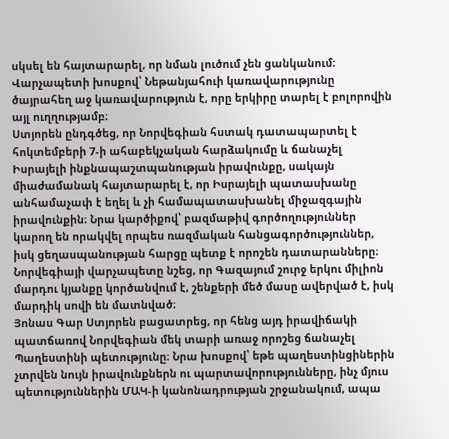սկսել են հայտարարել, որ նման լուծում չեն ցանկանում։ Վարչապետի խոսքով՝ Նեթանյահուի կառավարությունը ծայրահեղ աջ կառավարություն է, որը երկիրը տարել է բոլորովին այլ ուղղությամբ։
Ստյորեն ընդգծեց, որ Նորվեգիան հստակ դատապարտել է հոկտեմբերի 7‑ի ահաբեկչական հարձակումը և ճանաչել Իսրայելի ինքնապաշտպանության իրավունքը, սակայն միաժամանակ հայտարարել է, որ Իսրայելի պատասխանը անհամաչափ է եղել և չի համապատասխանել միջազգային իրավունքին։ Նրա կարծիքով՝ բազմաթիվ գործողություններ կարող են որակվել որպես ռազմական հանցագործություններ, իսկ ցեղասպանության հարցը պետք է որոշեն դատարանները։ Նորվեգիայի վարչապետը նշեց, որ Գազայում շուրջ երկու միլիոն մարդու կյանքը կործանվում է, շենքերի մեծ մասը ավերված է, իսկ մարդիկ սովի են մատնված։
Յոնաս Գար Ստյորեն բացատրեց, որ հենց այդ իրավիճակի պատճառով Նորվեգիան մեկ տարի առաջ որոշեց ճանաչել Պաղեստինի պետությունը։ Նրա խոսքով՝ եթե պաղեստինցիներին չտրվեն նույն իրավունքներն ու պարտավորությունները, ինչ մյուս պետություններին ՄԱԿ‑ի կանոնադրության շրջանակում, ապա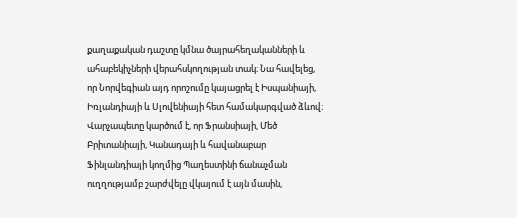քաղաքական դաշտը կմնա ծայրահեղականների և ահաբեկիչների վերահսկողության տակ։ Նա հավելեց, որ Նորվեգիան այդ որոշումը կայացրել է Իսպանիայի, Իռլանդիայի և Սլովենիայի հետ համակարգված ձևով։
Վարչապետը կարծում է, որ Ֆրանսիայի, Մեծ Բրիտանիայի, Կանադայի և հավանաբար Ֆինլանդիայի կողմից Պաղեստինի ճանաչման ուղղությամբ շարժվելը վկայում է այն մասին,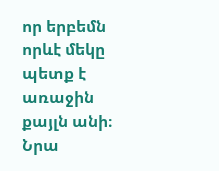որ երբեմն որևէ մեկը պետք է առաջին քայլն անի։ Նրա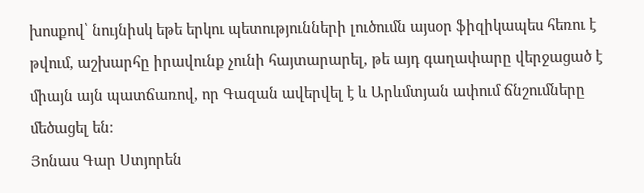խոսքով՝ նույնիսկ եթե երկու պետությունների լուծումն այսօր ֆիզիկապես հեռու է թվում, աշխարհը իրավունք չունի հայտարարել, թե այդ գաղափարը վերջացած է միայն այն պատճառով, որ Գազան ավերվել է և Արևմտյան ափում ճնշումները մեծացել են։
Յոնաս Գար Ստյորեն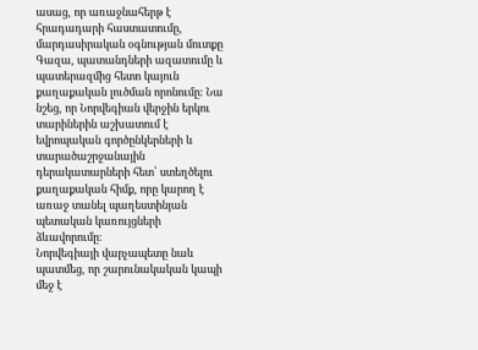ասաց, որ առաջնահերթ է հրադադարի հաստատումը, մարդասիրական օգնության մուտքը Գազա, պատանդների ազատումը և պատերազմից հետո կայուն քաղաքական լուծման որոնումը։ Նա նշեց, որ Նորվեգիան վերջին երկու տարիներին աշխատում է եվրոպական գործընկերների և տարածաշրջանային դերակատարների հետ՝ ստեղծելու քաղաքական հիմք, որը կարող է առաջ տանել պաղեստինյան պետական կառույցների ձևավորումը։
Նորվեգիայի վարչապետը նաև պատմեց, որ շարունակական կապի մեջ է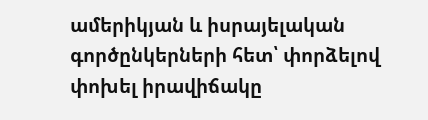ամերիկյան և իսրայելական գործընկերների հետ՝ փորձելով փոխել իրավիճակը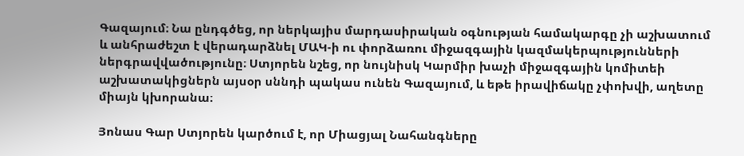Գազայում։ Նա ընդգծեց, որ ներկայիս մարդասիրական օգնության համակարգը չի աշխատում և անհրաժեշտ է վերադարձնել ՄԱԿ‑ի ու փորձառու միջազգային կազմակերպությունների ներգրավվածությունը։ Ստյորեն նշեց, որ նույնիսկ Կարմիր խաչի միջազգային կոմիտեի աշխատակիցներն այսօր սննդի պակաս ունեն Գազայում, և եթե իրավիճակը չփոխվի, աղետը միայն կխորանա։

Յոնաս Գար Ստյորեն կարծում է, որ Միացյալ Նահանգները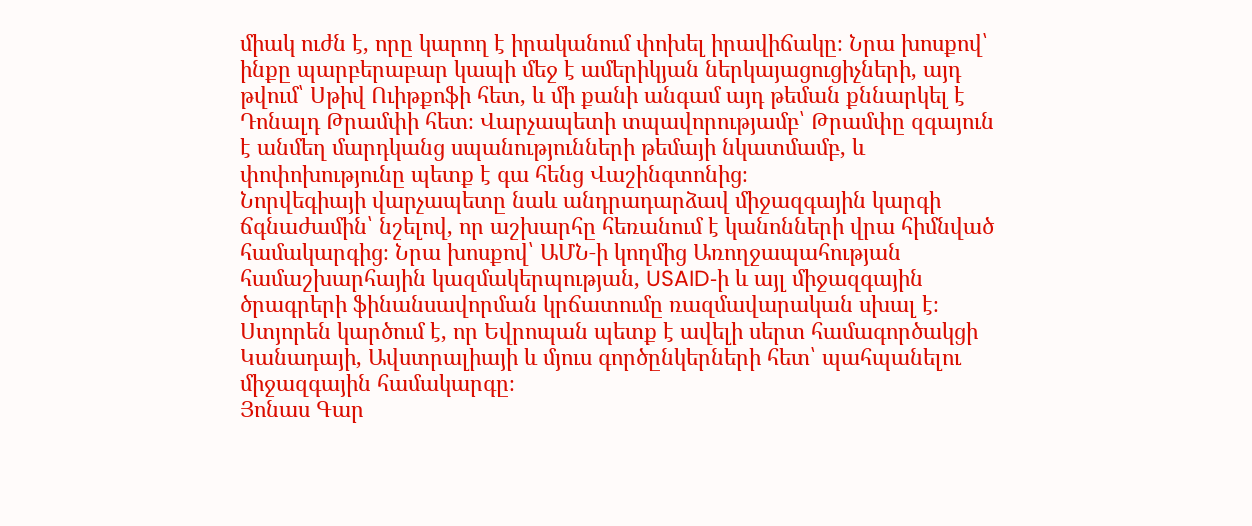միակ ուժն է, որը կարող է իրականում փոխել իրավիճակը։ Նրա խոսքով՝ ինքը պարբերաբար կապի մեջ է ամերիկյան ներկայացուցիչների, այդ թվում՝ Սթիվ Ուիթքոֆի հետ, և մի քանի անգամ այդ թեման քննարկել է Դոնալդ Թրամփի հետ։ Վարչապետի տպավորությամբ՝ Թրամփը զգայուն է անմեղ մարդկանց սպանությունների թեմայի նկատմամբ, և փոփոխությունը պետք է գա հենց Վաշինգտոնից։
Նորվեգիայի վարչապետը նաև անդրադարձավ միջազգային կարգի ճգնաժամին՝ նշելով, որ աշխարհը հեռանում է կանոնների վրա հիմնված համակարգից։ Նրա խոսքով՝ ԱՄՆ‑ի կողմից Առողջապահության համաշխարհային կազմակերպության, USAID‑ի և այլ միջազգային ծրագրերի ֆինանսավորման կրճատումը ռազմավարական սխալ է։ Ստյորեն կարծում է, որ Եվրոպան պետք է ավելի սերտ համագործակցի Կանադայի, Ավստրալիայի և մյուս գործընկերների հետ՝ պահպանելու միջազգային համակարգը։
Յոնաս Գար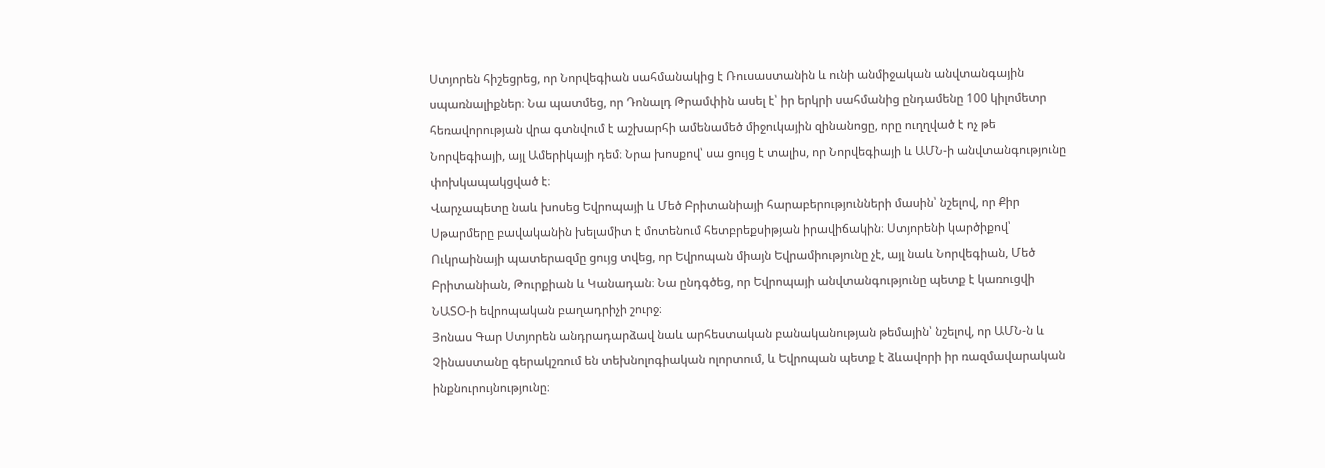Ստյորեն հիշեցրեց, որ Նորվեգիան սահմանակից է Ռուսաստանին և ունի անմիջական անվտանգային սպառնալիքներ։ Նա պատմեց, որ Դոնալդ Թրամփին ասել է՝ իր երկրի սահմանից ընդամենը 100 կիլոմետր հեռավորության վրա գտնվում է աշխարհի ամենամեծ միջուկային զինանոցը, որը ուղղված է ոչ թե Նորվեգիայի, այլ Ամերիկայի դեմ։ Նրա խոսքով՝ սա ցույց է տալիս, որ Նորվեգիայի և ԱՄՆ‑ի անվտանգությունը փոխկապակցված է։
Վարչապետը նաև խոսեց Եվրոպայի և Մեծ Բրիտանիայի հարաբերությունների մասին՝ նշելով, որ Քիր Սթարմերը բավականին խելամիտ է մոտենում հետբրեքսիթյան իրավիճակին։ Ստյորենի կարծիքով՝ Ուկրաինայի պատերազմը ցույց տվեց, որ Եվրոպան միայն Եվրամիությունը չէ, այլ նաև Նորվեգիան, Մեծ Բրիտանիան, Թուրքիան և Կանադան։ Նա ընդգծեց, որ Եվրոպայի անվտանգությունը պետք է կառուցվի ՆԱՏՕ‑ի եվրոպական բաղադրիչի շուրջ։
Յոնաս Գար Ստյորեն անդրադարձավ նաև արհեստական բանականության թեմային՝ նշելով, որ ԱՄՆ‑ն և Չինաստանը գերակշռում են տեխնոլոգիական ոլորտում, և Եվրոպան պետք է ձևավորի իր ռազմավարական ինքնուրույնությունը։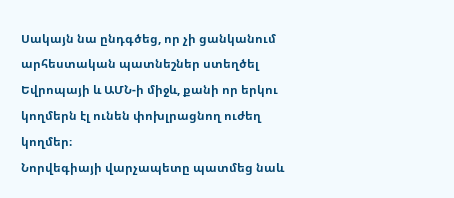Սակայն նա ընդգծեց, որ չի ցանկանում արհեստական պատնեշներ ստեղծել Եվրոպայի և ԱՄՆ‑ի միջև, քանի որ երկու կողմերն էլ ունեն փոխլրացնող ուժեղ կողմեր։
Նորվեգիայի վարչապետը պատմեց նաև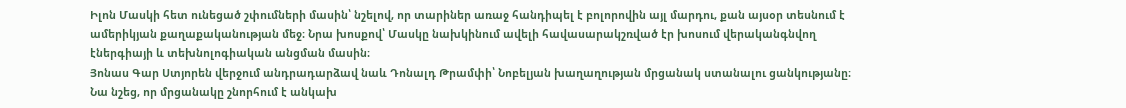Իլոն Մասկի հետ ունեցած շփումների մասին՝ նշելով, որ տարիներ առաջ հանդիպել է բոլորովին այլ մարդու, քան այսօր տեսնում է ամերիկյան քաղաքականության մեջ։ Նրա խոսքով՝ Մասկը նախկինում ավելի հավասարակշռված էր խոսում վերականգնվող էներգիայի և տեխնոլոգիական անցման մասին։
Յոնաս Գար Ստյորեն վերջում անդրադարձավ նաև Դոնալդ Թրամփի՝ Նոբելյան խաղաղության մրցանակ ստանալու ցանկությանը։ Նա նշեց, որ մրցանակը շնորհում է անկախ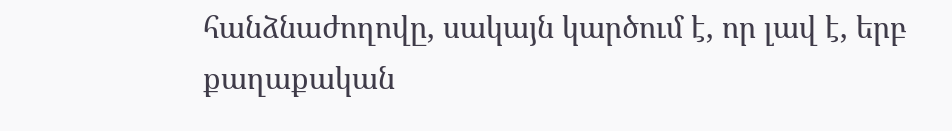հանձնաժողովը, սակայն կարծում է, որ լավ է, երբ քաղաքական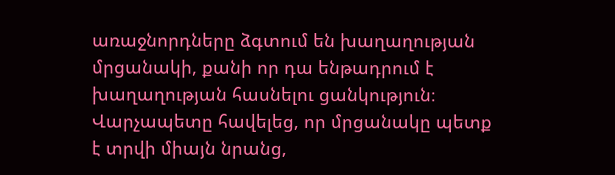առաջնորդները ձգտում են խաղաղության մրցանակի, քանի որ դա ենթադրում է խաղաղության հասնելու ցանկություն։ Վարչապետը հավելեց, որ մրցանակը պետք է տրվի միայն նրանց,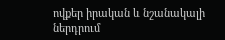ովքեր իրական և նշանակալի ներդրում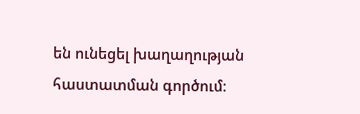են ունեցել խաղաղության հաստատման գործում։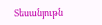Տեսանյութն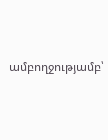ամբողջությամբ՝